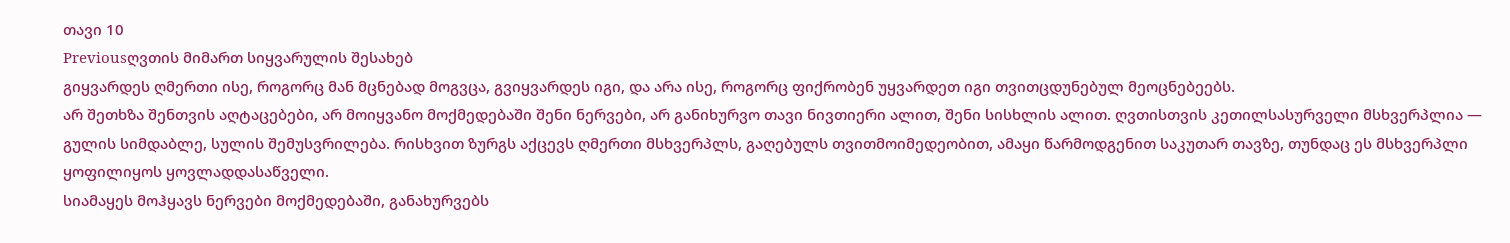თავი 10
Previousღვთის მიმართ სიყვარულის შესახებ
გიყვარდეს ღმერთი ისე, როგორც მან მცნებად მოგვცა, გვიყვარდეს იგი, და არა ისე, როგორც ფიქრობენ უყვარდეთ იგი თვითცდუნებულ მეოცნებეებს.
არ შეთხზა შენთვის აღტაცებები, არ მოიყვანო მოქმედებაში შენი ნერვები, არ განიხურვო თავი ნივთიერი ალით, შენი სისხლის ალით. ღვთისთვის კეთილსასურველი მსხვერპლია — გულის სიმდაბლე, სულის შემუსვრილება. რისხვით ზურგს აქცევს ღმერთი მსხვერპლს, გაღებულს თვითმოიმედეობით, ამაყი წარმოდგენით საკუთარ თავზე, თუნდაც ეს მსხვერპლი ყოფილიყოს ყოვლადდასაწველი.
სიამაყეს მოჰყავს ნერვები მოქმედებაში, განახურვებს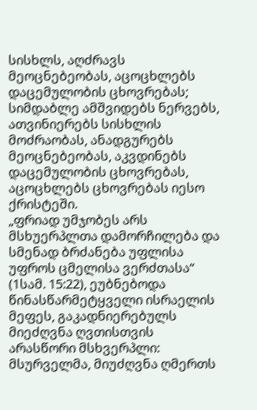სისხლს, აღძრავს მეოცნებეობას, აცოცხლებს დაცემულობის ცხოვრებას; სიმდაბლე ამშვიდებს ნერვებს, ათვინიერებს სისხლის მოძრაობას, ანადგურებს მეოცნებეობას, აკვდინებს დაცემულობის ცხოვრებას, აცოცხლებს ცხოვრებას იესო ქრისტეში.
„ფრიად უმჯობეს არს მსხუერპლთა დამორჩილება და სმენად ბრძანება უფლისა უფროს ცმელისა ვერძთასა“ (1სამ. 15:22), ეუბნებოდა წინასწარმეტყველი ისრაელის მეფეს, გაკადნიერებულს მიეძღვნა ღვთისთვის არასწორი მსხვერპლი: მსურველმა, მიუძღვნა ღმერთს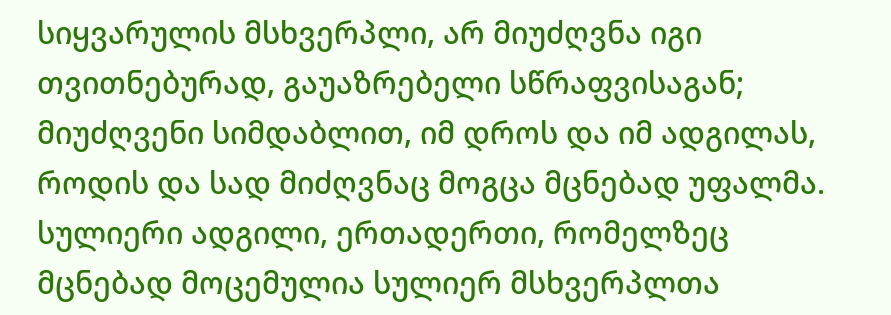სიყვარულის მსხვერპლი, არ მიუძღვნა იგი თვითნებურად, გაუაზრებელი სწრაფვისაგან; მიუძღვენი სიმდაბლით, იმ დროს და იმ ადგილას, როდის და სად მიძღვნაც მოგცა მცნებად უფალმა.
სულიერი ადგილი, ერთადერთი, რომელზეც მცნებად მოცემულია სულიერ მსხვერპლთა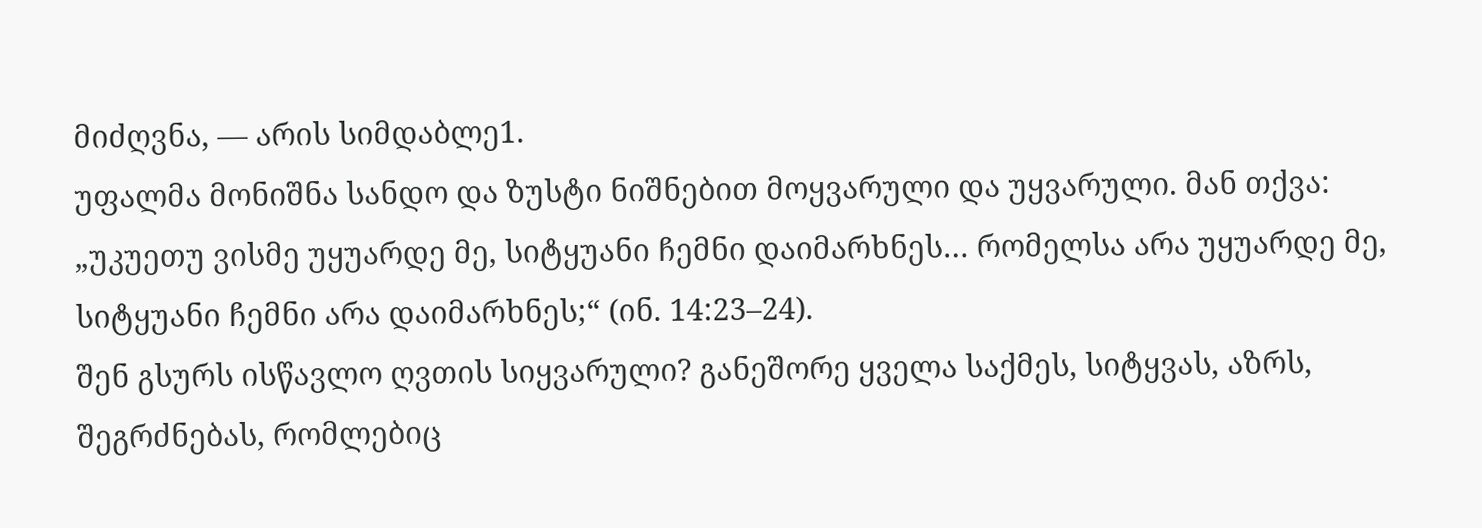მიძღვნა, — არის სიმდაბლე1.
უფალმა მონიშნა სანდო და ზუსტი ნიშნებით მოყვარული და უყვარული. მან თქვა: „უკუეთუ ვისმე უყუარდე მე, სიტყუანი ჩემნი დაიმარხნეს… რომელსა არა უყუარდე მე, სიტყუანი ჩემნი არა დაიმარხნეს;“ (ინ. 14:23–24).
შენ გსურს ისწავლო ღვთის სიყვარული? განეშორე ყველა საქმეს, სიტყვას, აზრს, შეგრძნებას, რომლებიც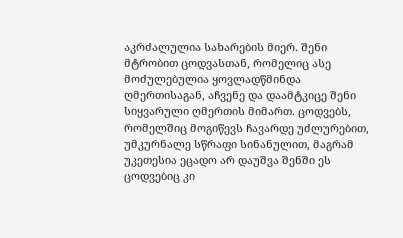აკრძალულია სახარების მიერ. შენი მტრობით ცოდვასთან, რომელიც ასე მოძულებულია ყოვლადწმინდა ღმერთისაგან, აჩვენე და დაამტკიცე შენი სიყვარული ღმერთის მიმართ. ცოდვებს, რომელშიც მოგიწევს ჩავარდე უძლურებით, უმკურნალე სწრაფი სინანულით, მაგრამ უკეთესია ეცადო არ დაუშვა შენში ეს ცოდვებიც კი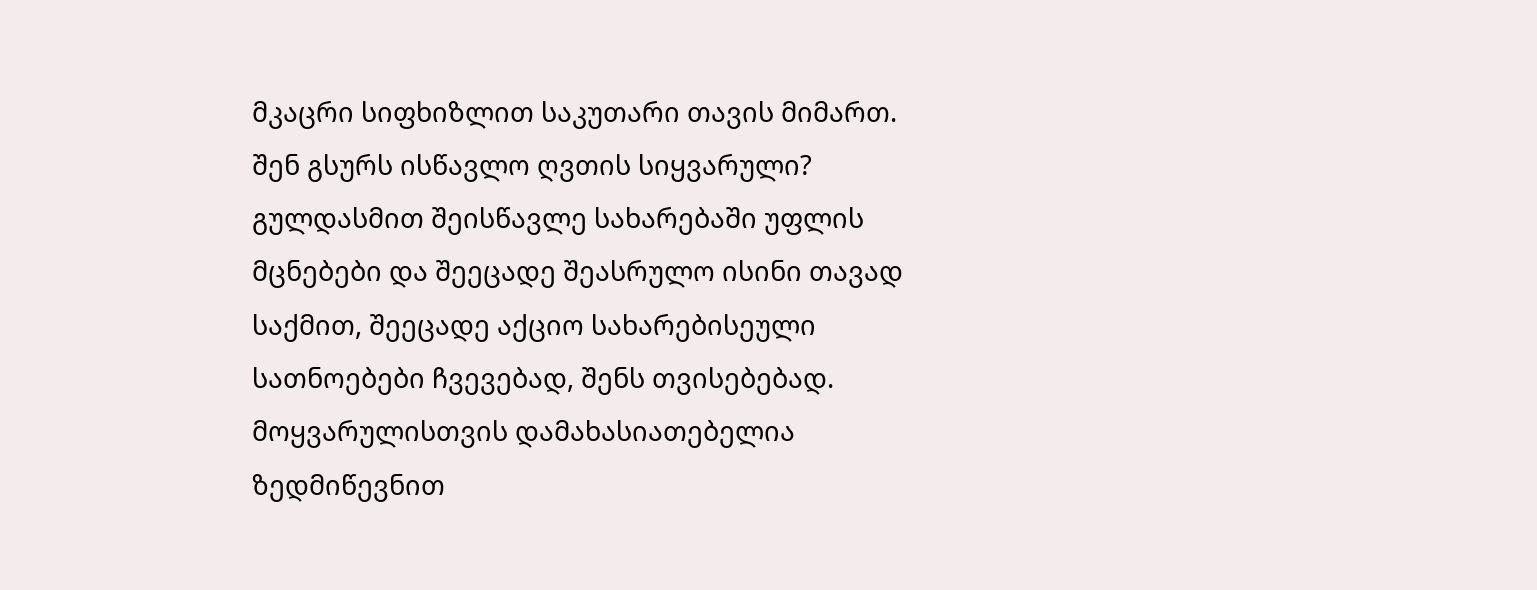მკაცრი სიფხიზლით საკუთარი თავის მიმართ.
შენ გსურს ისწავლო ღვთის სიყვარული? გულდასმით შეისწავლე სახარებაში უფლის მცნებები და შეეცადე შეასრულო ისინი თავად საქმით, შეეცადე აქციო სახარებისეული სათნოებები ჩვევებად, შენს თვისებებად. მოყვარულისთვის დამახასიათებელია ზედმიწევნით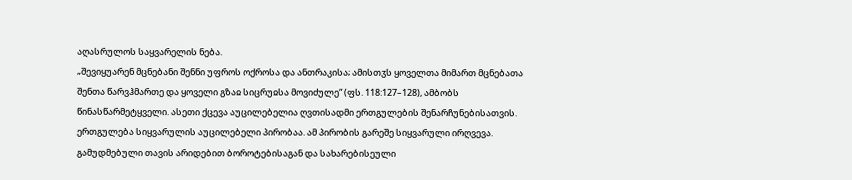აღასრულოს საყვარელის ნება.
„შევიყუარენ მცნებანი შენნი უფროს ოქროსა და ანთრაკისა; ამისთჳს ყოველთა მიმართ მცნებათა შენთა წარვჰმართე და ყოველი გზაჲ სიცრუჲსა მოვიძულე“ (ფს. 118:127–128), ამბობს წინასწარმეტყველი. ასეთი ქცევა აუცილებელია ღვთისადმი ერთგულების შენარჩუნებისათვის. ერთგულება სიყვარულის აუცილებელი პირობაა. ამ პირობის გარეშე სიყვარული ირღვევა.
გამუდმებული თავის არიდებით ბოროტებისაგან და სახარებისეული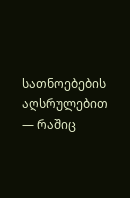სათნოებების აღსრულებით — რაშიც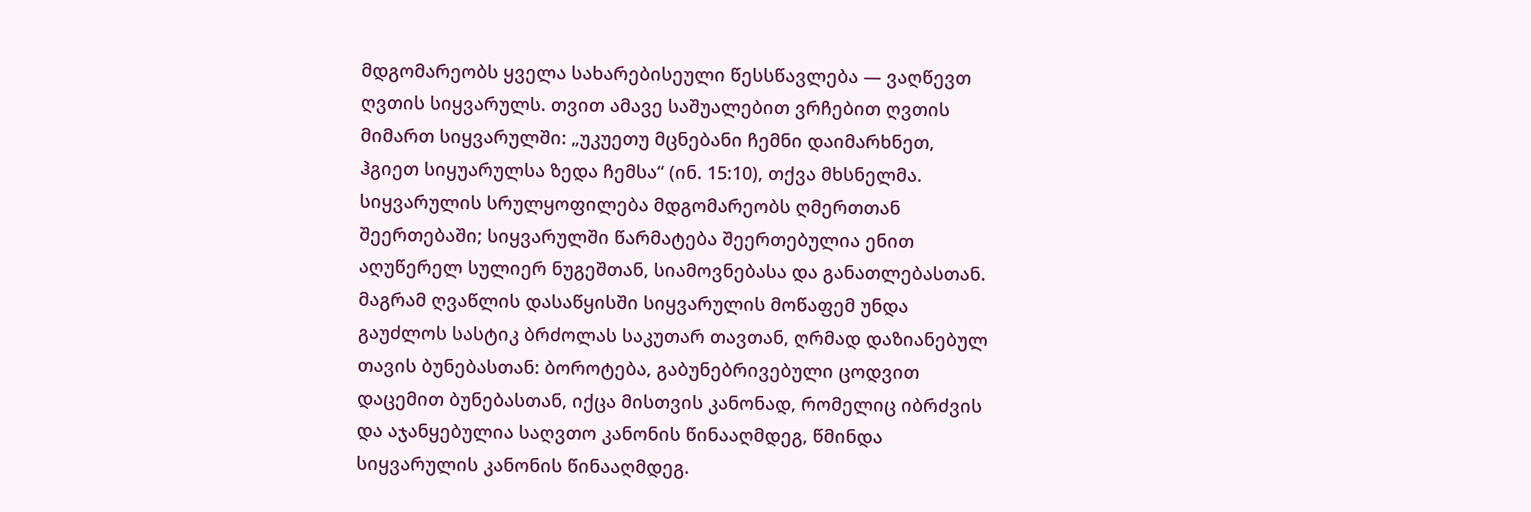მდგომარეობს ყველა სახარებისეული წესსწავლება — ვაღწევთ ღვთის სიყვარულს. თვით ამავე საშუალებით ვრჩებით ღვთის მიმართ სიყვარულში: „უკუეთუ მცნებანი ჩემნი დაიმარხნეთ, ჰგიეთ სიყუარულსა ზედა ჩემსა“ (ინ. 15:10), თქვა მხსნელმა.
სიყვარულის სრულყოფილება მდგომარეობს ღმერთთან შეერთებაში; სიყვარულში წარმატება შეერთებულია ენით აღუწერელ სულიერ ნუგეშთან, სიამოვნებასა და განათლებასთან. მაგრამ ღვაწლის დასაწყისში სიყვარულის მოწაფემ უნდა გაუძლოს სასტიკ ბრძოლას საკუთარ თავთან, ღრმად დაზიანებულ თავის ბუნებასთან: ბოროტება, გაბუნებრივებული ცოდვით დაცემით ბუნებასთან, იქცა მისთვის კანონად, რომელიც იბრძვის და აჯანყებულია საღვთო კანონის წინააღმდეგ, წმინდა სიყვარულის კანონის წინააღმდეგ.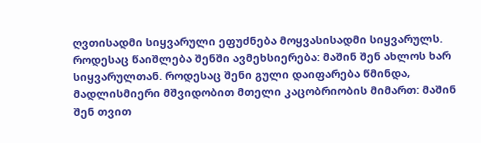ღვთისადმი სიყვარული ეფუძნება მოყვასისადმი სიყვარულს. როდესაც წაიშლება შენში ავმეხსიერება: მაშინ შენ ახლოს ხარ სიყვარულთან. როდესაც შენი გული დაიფარება წმინდა, მადლისმიერი მშვიდობით მთელი კაცობრიობის მიმართ: მაშინ შენ თვით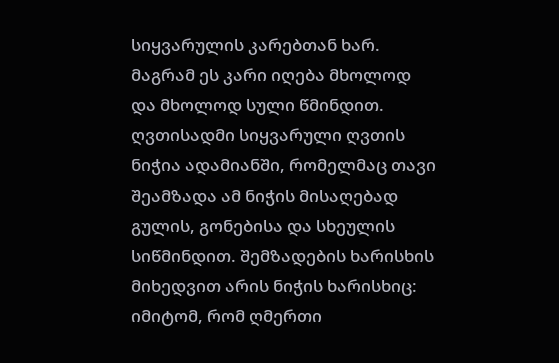სიყვარულის კარებთან ხარ.
მაგრამ ეს კარი იღება მხოლოდ და მხოლოდ სული წმინდით. ღვთისადმი სიყვარული ღვთის ნიჭია ადამიანში, რომელმაც თავი შეამზადა ამ ნიჭის მისაღებად გულის, გონებისა და სხეულის სიწმინდით. შემზადების ხარისხის მიხედვით არის ნიჭის ხარისხიც: იმიტომ, რომ ღმერთი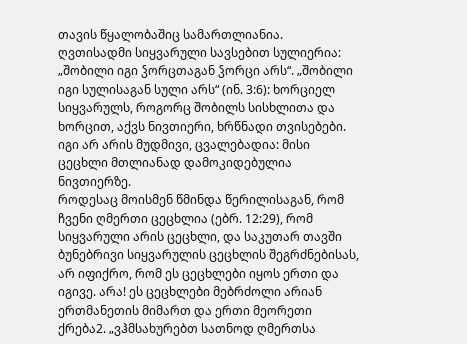თავის წყალობაშიც სამართლიანია.
ღვთისადმი სიყვარული სავსებით სულიერია: „შობილი იგი ჴორცთაგან ჴორცი არს“. „შობილი იგი სულისაგან სული არს“ (ინ. 3:6): ხორციელ სიყვარულს, როგორც შობილს სისხლითა და ხორცით, აქვს ნივთიერი, ხრწნადი თვისებები. იგი არ არის მუდმივი, ცვალებადია: მისი ცეცხლი მთლიანად დამოკიდებულია ნივთიერზე.
როდესაც მოისმენ წმინდა წერილისაგან, რომ ჩვენი ღმერთი ცეცხლია (ებრ. 12:29), რომ სიყვარული არის ცეცხლი, და საკუთარ თავში ბუნებრივი სიყვარულის ცეცხლის შეგრძნებისას, არ იფიქრო, რომ ეს ცეცხლები იყოს ერთი და იგივე. არა! ეს ცეცხლები მებრძოლი არიან ერთმანეთის მიმართ და ერთი მეორეთი ქრება2. „ვჰმსახურებთ სათნოდ ღმერთსა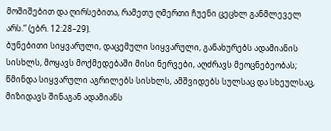მოშიშებით და ღირსებითა, რამეთუ ღმერთი ჩუენი ცეცხლ განმლეველ არს.“ (ებრ. 12:28–29).
ბუნებითი სიყვარული, დაცემული სიყვარული, განახურებს ადამიანის სისხლს, მოყავს მოქმედებაში მისი ნერვები, აღძრავს მეოცნებეობას; წმინდა სიყვარული აგრილებს სისხლს, ამშვიდებს სულსაც და სხეულსაც, მიზიდავს შინაგან ადამიანს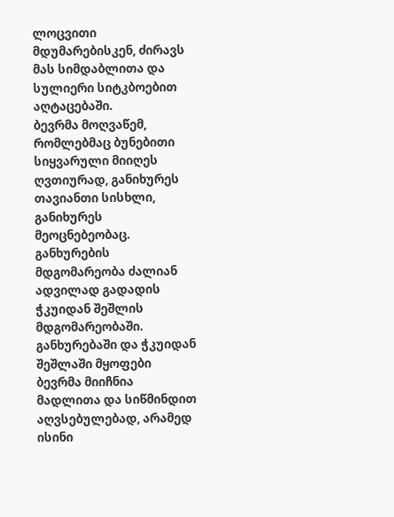ლოცვითი მდუმარებისკენ, ძირავს მას სიმდაბლითა და სულიერი სიტკბოებით აღტაცებაში.
ბევრმა მოღვაწემ, რომლებმაც ბუნებითი სიყვარული მიიღეს ღვთიურად, განიხურეს თავიანთი სისხლი, განიხურეს მეოცნებეობაც. განხურების მდგომარეობა ძალიან ადვილად გადადის ჭკუიდან შეშლის მდგომარეობაში. განხურებაში და ჭკუიდან შეშლაში მყოფები ბევრმა მიიჩნია მადლითა და სიწმინდით აღვსებულებად, არამედ ისინი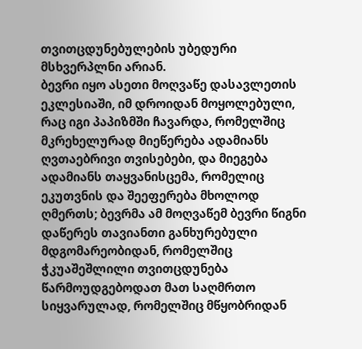თვითცდუნებულების უბედური მსხვერპლნი არიან.
ბევრი იყო ასეთი მოღვაწე დასავლეთის ეკლესიაში, იმ დროიდან მოყოლებული, რაც იგი პაპიზმში ჩავარდა, რომელშიც მკრეხელურად მიეწერება ადამიანს ღვთაებრივი თვისებები, და მიეგება ადამიანს თაყვანისცემა, რომელიც ეკუთვნის და შეეფერება მხოლოდ ღმერთს; ბევრმა ამ მოღვაწემ ბევრი წიგნი დაწერეს თავიანთი განხურებული მდგომარეობიდან, რომელშიც ჭკუაშეშლილი თვითცდუნება წარმოუდგებოდათ მათ საღმრთო სიყვარულად, რომელშიც მწყობრიდან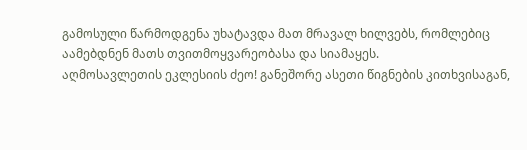გამოსული წარმოდგენა უხატავდა მათ მრავალ ხილვებს, რომლებიც აამებდნენ მათს თვითმოყვარეობასა და სიამაყეს.
აღმოსავლეთის ეკლესიის ძეო! განეშორე ასეთი წიგნების კითხვისაგან,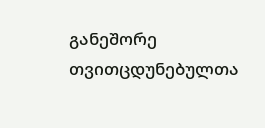განეშორე თვითცდუნებულთა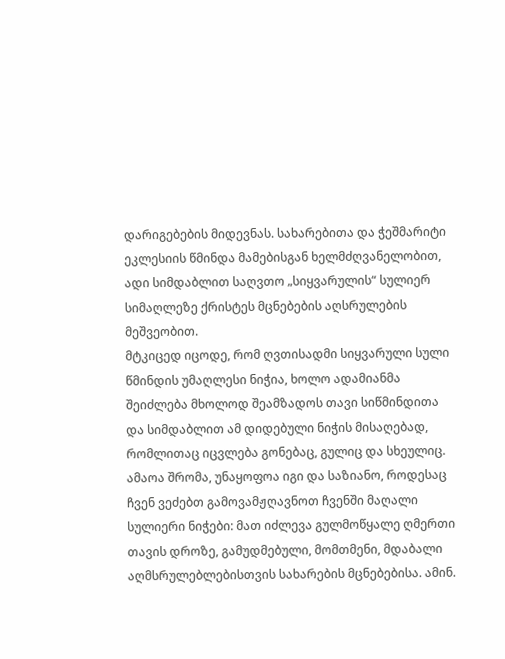დარიგებების მიდევნას. სახარებითა და ჭეშმარიტი ეკლესიის წმინდა მამებისგან ხელმძღვანელობით, ადი სიმდაბლით საღვთო „სიყვარულის“ სულიერ სიმაღლეზე ქრისტეს მცნებების აღსრულების მეშვეობით.
მტკიცედ იცოდე, რომ ღვთისადმი სიყვარული სული წმინდის უმაღლესი ნიჭია, ხოლო ადამიანმა შეიძლება მხოლოდ შეამზადოს თავი სიწმინდითა და სიმდაბლით ამ დიდებული ნიჭის მისაღებად, რომლითაც იცვლება გონებაც, გულიც და სხეულიც.
ამაოა შრომა, უნაყოფოა იგი და საზიანო, როდესაც ჩვენ ვეძებთ გამოვამჟღავნოთ ჩვენში მაღალი სულიერი ნიჭები: მათ იძლევა გულმოწყალე ღმერთი თავის დროზე, გამუდმებული, მომთმენი, მდაბალი აღმსრულებლებისთვის სახარების მცნებებისა. ამინ.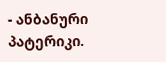- ანბანური პატერიკი.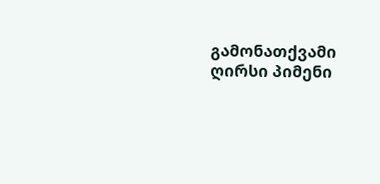გამონათქვამი ღირსი პიმენი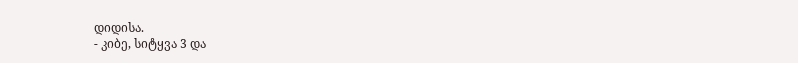დიდისა.
- კიბე, სიტყვა 3 და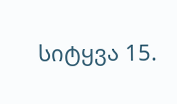სიტყვა 15.